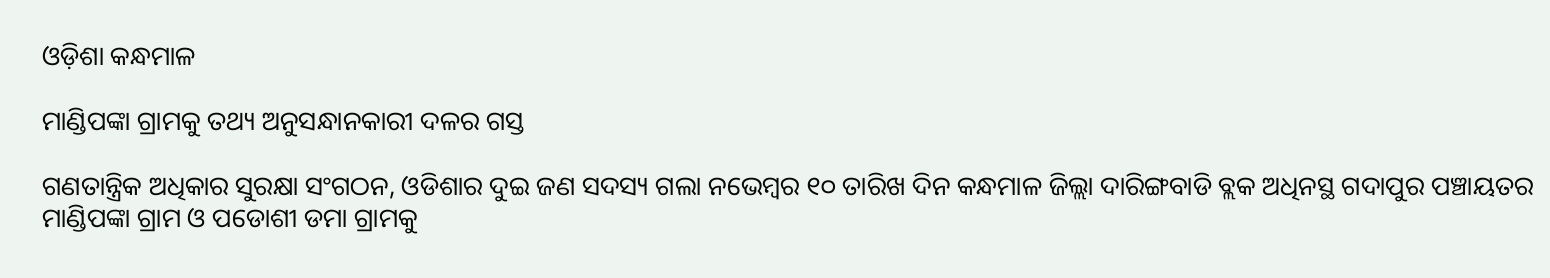ଓଡ଼ିଶା କନ୍ଧମାଳ

ମାଣ୍ଡିପଙ୍କା ଗ୍ରାମକୁ ତଥ୍ୟ ଅନୁସନ୍ଧାନକାରୀ ଦଳର ଗସ୍ତ

ଗଣତାନ୍ତ୍ରିକ ଅଧିକାର ସୁରକ୍ଷା ସଂଗଠନ, ଓଡିଶାର ଦୁଇ ଜଣ ସଦସ୍ୟ ଗଲା ନଭେମ୍ବର ୧୦ ତାରିଖ ଦିନ କନ୍ଧମାଳ ଜିଲ୍ଲା ଦାରିଙ୍ଗବାଡି ବ୍ଲକ ଅଧିନସ୍ଥ ଗଦାପୁର ପଞ୍ଚାୟତର ମାଣ୍ଡିପଙ୍କା ଗ୍ରାମ ଓ ପଡୋଶୀ ଡମା ଗ୍ରାମକୁ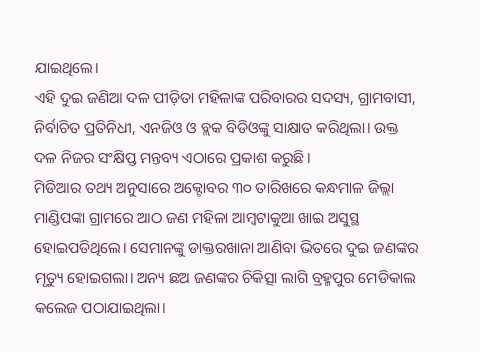ଯାଇଥିଲେ।
ଏହି ଦୁଇ ଜଣିଆ ଦଳ ପୀଡ଼ିତା ମହିଳାଙ୍କ ପରିବାରର ସଦସ୍ୟ, ଗ୍ରାମବାସୀ, ନିର୍ବାଚିତ ପ୍ରତିନିଧୀ, ଏନଜିଓ ଓ ବ୍ଲକ ବିଡିଓଙ୍କୁ ସାକ୍ଷାତ କରିଥିଲା। ଉକ୍ତ ଦଳ ନିଜର ସଂକ୍ଷିପ୍ତ ମନ୍ତବ୍ୟ ଏଠାରେ ପ୍ରକାଶ କରୁଛି।
ମିଡିଆର ତଥ୍ୟ ଅନୁସାରେ ଅକ୍ଟୋବର ୩୦ ତାରିଖରେ କନ୍ଧମାଳ ଜିଲ୍ଲା ମାଣ୍ଡିପଙ୍କା ଗ୍ରାମରେ ଆଠ ଜଣ ମହିଳା ଆମ୍ବଟାକୁଆ ଖାଇ ଅସୁସ୍ଥ ହୋଇପଡିଥିଲେ। ସେମାନଙ୍କୁ ଡାକ୍ତରଖାନା ଆଣିବା ଭିତରେ ଦୁଇ ଜଣଙ୍କର ମୃତ୍ୟୁ ହୋଇଗଲା। ଅନ୍ୟ ଛଅ ଜଣଙ୍କର ଚିକିତ୍ସା ଲାଗି ବ୍ରହ୍ମପୁର ମେଡିକାଲ କଲେଜ ପଠାଯାଇଥିଲା।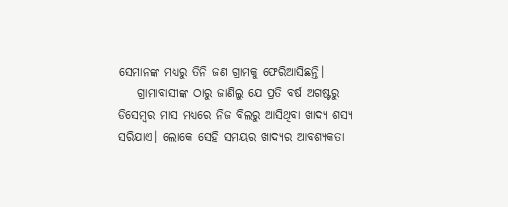ସେମାନଙ୍କ ମଧ୍ୟରୁ ତିନି ଜଣ ଗ୍ରାମକୁ ଫେରିଆସିଛନ୍ତି।
    ଗ୍ରାମାବାସୀଙ୍କ ଠାରୁ ଜାଣିଲୁ ଯେ ପ୍ରତି ବର୍ଷ ଅଗଷ୍ଟରୁ ଡିସେମ୍ବର ମାସ ମଧ୍ୟରେ ନିଜ ବିଲରୁ ଆସିଥିବା ଖାଦ୍ଯ ଶସ୍ଯ ସରିଯାଏ। ଲୋକେ ସେହି ସମୟର ଖାଦ୍ୟର ଆବଶ୍ୟକତା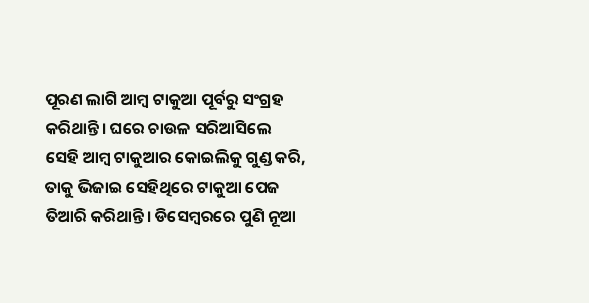ପୂରଣ ଲାଗି ଆମ୍ବ ଟାକୁଆ ପୂର୍ବରୁ ସଂଗ୍ରହ କରିଥାନ୍ତି। ଘରେ ଚାଉଳ ସରିଆସିଲେ ସେହି ଆମ୍ବ ଟାକୁଆର କୋଇଲିକୁ ଗୁଣ୍ଡ କରି, ତାକୁ ଭିଜାଇ ସେହିଥିରେ ଟାକୁଆ ପେଜ ତିଆରି କରିଥାନ୍ତି। ଡିସେମ୍ବରରେ ପୁଣି ନୂଆ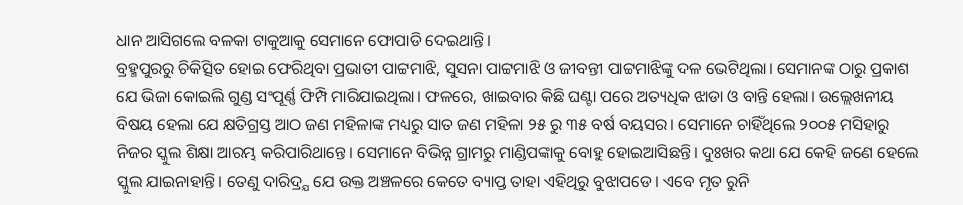ଧାନ ଆସିଗଲେ ବଳକା ଟାକୁଆକୁ ସେମାନେ ଫୋପାଡି ଦେଇଥାନ୍ତି।
ବ୍ରହ୍ମପୁରରୁ ଚିକିତ୍ସିତ ହୋଇ ଫେରିଥିବା ପ୍ରଭାତୀ ପାଟ୍ଟମାଝି, ସୁସନା ପାଟ୍ଟମାଝି ଓ ଜୀବନ୍ତୀ ପାଟ୍ଟମାଝିଙ୍କୁ ଦଳ ଭେଟିଥିଲା। ସେମାନଙ୍କ ଠାରୁ ପ୍ରକାଶ ଯେ ଭିଜା କୋଇଲି ଗୁଣ୍ଡ ସଂପୂର୍ଣ୍ଣ ଫିମ୍ପି ମାରିଯାଇଥିଲା। ଫଳରେ, ଖାଇବାର କିଛି ଘଣ୍ଟା ପରେ ଅତ୍ୟଧିକ ଝାଡା ଓ ବାନ୍ତି ହେଲା। ଉଲ୍ଲେଖନୀୟ ବିଷୟ ହେଲା ଯେ କ୍ଷତିଗ୍ରସ୍ତ ଆଠ ଜଣ ମହିଳାଙ୍କ ମଧ୍ୟରୁ ସାତ ଜଣ ମହିଳା ୨୫ ରୁ ୩୫ ବର୍ଷ ବୟସର। ସେମାନେ ଚାହିଁଥିଲେ ୨୦୦୫ ମସିହାରୁ ନିଜର ସ୍କୁଲ ଶିକ୍ଷା ଆରମ୍ଭ କରିପାରିଥାନ୍ତେ। ସେମାନେ ବିଭିନ୍ନ ଗ୍ରାମରୁ ମାଣ୍ଡିପଙ୍କାକୁ ବୋହୁ ହୋଇଆସିଛନ୍ତି। ଦୁଃଖର କଥା ଯେ କେହି ଜଣେ ହେଲେ ସ୍କୁଲ ଯାଇନାହାନ୍ତି। ତେଣୁ ଦାରିଦ୍ର୍ଯ ଯେ ଉକ୍ତ ଅଞ୍ଚଳରେ କେତେ ବ୍ୟାପ୍ତ ତାହା ଏହିଥିରୁ ବୁଝାପଡେ। ଏବେ ମୃତ ରୁନି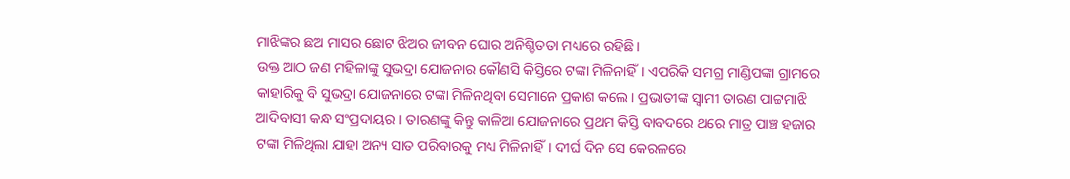ମାଝିଙ୍କର ଛଅ ମାସର ଛୋଟ ଝିଅର ଜୀବନ ଘୋର ଅନିଶ୍ଚିତତା ମଧ୍ୟରେ ରହିଛି।
ଉକ୍ତ ଆଠ ଜଣ ମହିଳାଙ୍କୁ ସୁଭଦ୍ରା ଯୋଜନାର କୌଣସି କିସ୍ତିରେ ଟଙ୍କା ମିଳିନାହିଁ। ଏପରିକି ସମଗ୍ର ମାଣ୍ଡିପଙ୍କା ଗ୍ରାମରେ କାହାରିକୁ ବି ସୁଭଦ୍ରା ଯୋଜନାରେ ଟଙ୍କା ମିଳିନଥିବା ସେମାନେ ପ୍ରକାଶ କଲେ। ପ୍ରଭାତୀଙ୍କ ସ୍ଵାମୀ ତାରଣ ପାଟ୍ଟମାଝି ଆଦିବାସୀ କନ୍ଧ ସଂପ୍ରଦାୟର। ତାରଣଙ୍କୁ କିନ୍ତୁ କାଳିଆ ଯୋଜନାରେ ପ୍ରଥମ କିସ୍ତି ବାବଦରେ ଥରେ ମାତ୍ର ପାଞ୍ଚ ହଜାର ଟଙ୍କା ମିଳିଥିଲା ଯାହା ଅନ୍ୟ ସାତ ପରିବାରକୁ ମଧ୍ୟ ମିଳିନାହିଁ। ଦୀର୍ଘ ଦିନ ସେ କେରଳରେ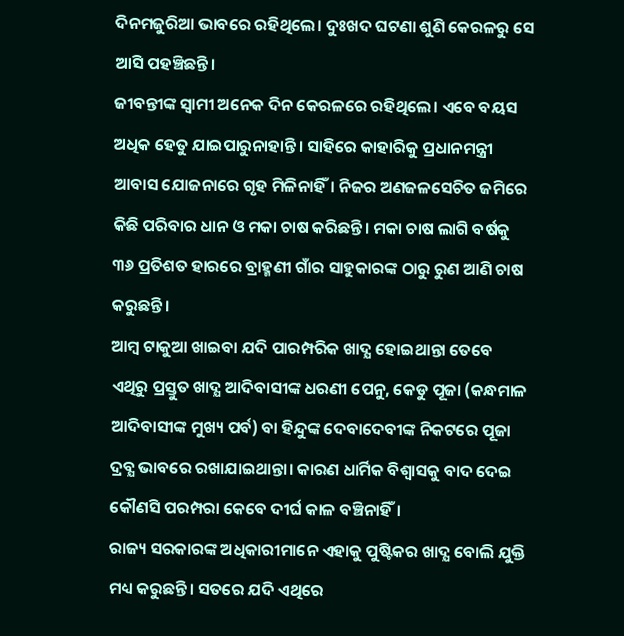ଦିନମଜୁରିଆ ଭାବରେ ରହିଥିଲେ। ଦୁଃଖଦ ଘଟଣା ଶୁଣି କେରଳରୁ ସେ ଆସି ପହଞ୍ଚିଛନ୍ତି।
ଜୀବନ୍ତୀଙ୍କ ସ୍ଵାମୀ ଅନେକ ଦିନ କେରଳରେ ରହିଥିଲେ। ଏବେ ବୟସ ଅଧିକ ହେତୁ ଯାଇପାରୁନାହାନ୍ତି। ସାହିରେ କାହାରିକୁ ପ୍ରଧାନମନ୍ତ୍ରୀ ଆବାସ ଯୋଜନାରେ ଗୃହ ମିଳିନାହିଁ। ନିଜର ଅଣଜଳସେଚିତ ଜମିରେ କିଛି ପରିବାର ଧାନ ଓ ମକା ଚାଷ କରିଛନ୍ତି। ମକା ଚାଷ ଲାଗି ବର୍ଷକୁ ୩୬ ପ୍ରତିଶତ ହାରରେ ବ୍ରାହ୍ମଣୀ ଗାଁର ସାହୁକାରଙ୍କ ଠାରୁ ରୁଣ ଆଣି ଚାଷ କରୁଛନ୍ତି।
ଆମ୍ବ ଟାକୁଆ ଖାଇବା ଯଦି ପାରମ୍ପରିକ ଖାଦ୍ଯ ହୋଇଥାନ୍ତା ତେବେ ଏଥିରୁ ପ୍ରସ୍ତୁତ ଖାଦ୍ଯ ଆଦିବାସୀଙ୍କ ଧରଣୀ ପେନୁ, କେଡୁ ପୂଜା (କନ୍ଧମାଳ ଆଦିବାସୀଙ୍କ ମୁଖ୍ୟ ପର୍ବ) ବା ହିନ୍ଦୁଙ୍କ ଦେବାଦେବୀଙ୍କ ନିକଟରେ ପୂଜା ଦ୍ରବ୍ଯ ଭାବରେ ରଖାଯାଇଥାନ୍ତା। କାରଣ ଧାର୍ମିକ ବିଶ୍ଵାସକୁ ବାଦ ଦେଇ କୌଣସି ପରମ୍ପରା କେବେ ଦୀର୍ଘ କାଳ ବଞ୍ଚିନାହିଁ।
ରାଜ୍ୟ ସରକାରଙ୍କ ଅଧିକାରୀମାନେ ଏହାକୁ ପୁଷ୍ଟିକର ଖାଦ୍ଯ ବୋଲି ଯୁକ୍ତି ମଧ୍ୟ କରୁଛନ୍ତି। ସତରେ ଯଦି ଏଥିରେ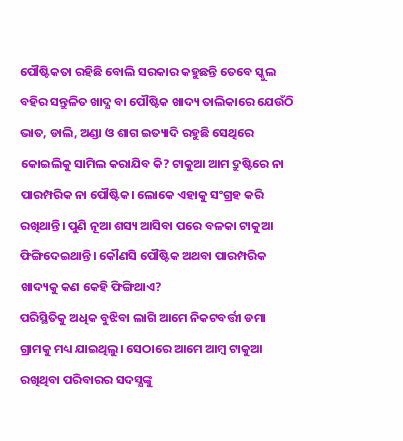ପୌଷ୍ଟିକତା ରହିଛି ବୋଲି ସରକାର କହୁଛନ୍ତି ତେବେ ସ୍କୁଲ ବହିର ସନ୍ତୁଳିତ ଖାଦ୍ଯ ବା ପୌଷ୍ଟିକ ଖାଦ୍ୟ ତାଲିକାରେ ଯେଉଁଠି ଭାତ, ଡାଲି, ଅଣ୍ଡା ଓ ଶାଗ ଇତ୍ୟାଦି ରହୁଛି ସେଥିରେ କୋଇଲିକୁ ସାମିଲ କରାଯିବ କି? ଟାକୁଆ ଆମ ଦ୍ରୁଷ୍ଟିରେ ନା ପାରମ୍ପରିକ ନା ପୌଷ୍ଟିକ। ଲୋକେ ଏହାକୁ ସଂଗ୍ରହ କରି ରଖିଥାନ୍ତି। ପୁଣି ନୂଆ ଶସ୍ୟ ଆସିବା ପରେ ବଳକା ଟାକୁଆ ଫିଙ୍ଗିଦେଇଥାନ୍ତି। କୌଣସି ପୌଷ୍ଟିକ ଅଥବା ପାରମ୍ପରିକ ଖାଦ୍ୟକୁ କଣ କେହି ଫିଙ୍ଗିଥାଏ?
ପରିସ୍ଥିତିକୁ ଅଧିକ ବୁଝିବା ଲାଗି ଆମେ ନିକଟବର୍ତ୍ତୀ ଡମା ଗ୍ରାମକୁ ମଧ୍ୟ ଯାଇଥିଲୁ। ସେଠାରେ ଆମେ ଆମ୍ବ ଟାକୁଆ ରଖିଥିବା ପରିବାରର ସଦସ୍ଯଙ୍କୁ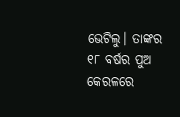ଭେଟିଲୁ। ତାଙ୍କର ୧୮ ବର୍ଷର ପୁଅ କେରଳରେ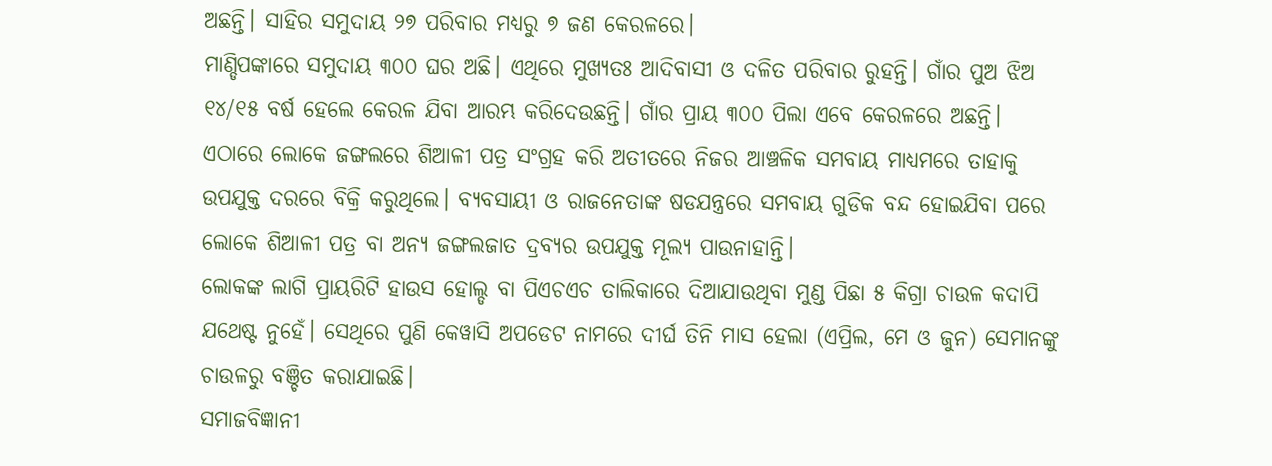ଅଛନ୍ତି। ସାହିର ସମୁଦାୟ ୨୭ ପରିବାର ମଧ୍ୟରୁ ୭ ଜଣ କେରଳରେ।
ମାଣ୍ଡିପଙ୍କାରେ ସମୁଦାୟ ୩୦୦ ଘର ଅଛି। ଏଥିରେ ମୁଖ୍ଯତଃ ଆଦିବାସୀ ଓ ଦଳିତ ପରିବାର ରୁହନ୍ତି। ଗାଁର ପୁଅ ଝିଅ ୧୪/୧୫ ବର୍ଷ ହେଲେ କେରଳ ଯିବା ଆରମ୍ଭ କରିଦେଉଛନ୍ତି। ଗାଁର ପ୍ରାୟ ୩୦୦ ପିଲା ଏବେ କେରଳରେ ଅଛନ୍ତି।
ଏଠାରେ ଲୋକେ ଜଙ୍ଗଲରେ ଶିଆଳୀ ପତ୍ର ସଂଗ୍ରହ କରି ଅତୀତରେ ନିଜର ଆଞ୍ଚଳିକ ସମବାୟ ମାଧ୍ୟମରେ ତାହାକୁ ଉପଯୁକ୍ତ ଦରରେ ବିକ୍ରି କରୁଥିଲେ। ବ୍ୟବସାୟୀ ଓ ରାଜନେତାଙ୍କ ଷଡଯନ୍ତ୍ରରେ ସମବାୟ ଗୁଡିକ ବନ୍ଦ ହୋଇଯିବା ପରେ ଲୋକେ ଶିଆଳୀ ପତ୍ର ବା ଅନ୍ୟ ଜଙ୍ଗଲଜାତ ଦ୍ରବ୍ଯର ଉପଯୁକ୍ତ ମୂଲ୍ୟ ପାଉନାହାନ୍ତି।
ଲୋକଙ୍କ ଲାଗି ପ୍ରାୟରିଟି ହାଉସ ହୋଲ୍ଡ ବା ପିଏଚଏଚ ତାଲିକାରେ ଦିଆଯାଉଥିବା ମୁଣ୍ଡ ପିଛା ୫ କିଗ୍ରା ଚାଉଳ କଦାପି ଯଥେଷ୍ଟ ନୁହେଁ। ସେଥିରେ ପୁଣି କେୱାସି ଅପଡେଟ ନାମରେ ଦୀର୍ଘ ତିନି ମାସ ହେଲା (ଏପ୍ରିଲ, ମେ ଓ ଜୁନ) ସେମାନଙ୍କୁ ଚାଉଳରୁ ବଞ୍ଚିତ କରାଯାଇଛି।
ସମାଜବିଜ୍ଞାନୀ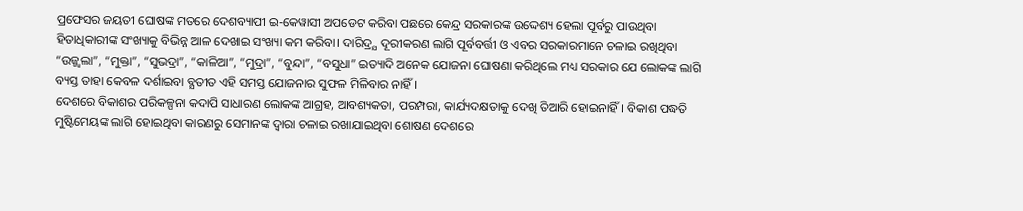ପ୍ରଫେସର ଜୟତୀ ଘୋଷଙ୍କ ମତରେ ଦେଶବ୍ୟାପୀ ଇ-କେୱାସୀ ଅପଡେଟ କରିବା ପଛରେ କେନ୍ଦ୍ର ସରକାରଙ୍କ ଉଦ୍ଦେଶ୍ୟ ହେଲା ପୂର୍ବରୁ ପାଉଥିବା ହିତାଧିକାରୀଙ୍କ ସଂଖ୍ୟାକୁ ବିଭିନ୍ନ ଆଳ ଦେଖାଇ ସଂଖ୍ୟା କମ କରିବା। ଦାରିଦ୍ର୍ଯ ଦୂରୀକରଣ ଲାଗି ପୂର୍ବବର୍ତ୍ତୀ ଓ ଏବର ସରକାରମାନେ ଚଳାଇ ରଖିଥିବା “ଉଜ୍ଜ୍ଵଲା”, “ମୁକ୍ତା”, “ସୁଭଦ୍ରା”, “କାଳିଆ”, “ମୁଦ୍ରା”, “ବୁନ୍ଦା”, “ବସୁଧା” ଇତ୍ୟାଦି ଅନେକ ଯୋଜନା ଘୋଷଣା କରିଥିଲେ ମଧ୍ୟ ସରକାର ଯେ ଲୋକଙ୍କ ଲାଗି ବ୍ୟସ୍ତ ତାହା କେବଳ ଦର୍ଶାଇବା ବ୍ଯତୀତ ଏହି ସମସ୍ତ ଯୋଜନାର ସୁଫଳ ମିଳିବାର ନାହିଁ।
ଦେଶରେ ବିକାଶର ପରିକଳ୍ପନା କଦାପି ସାଧାରଣ ଲୋକଙ୍କ ଆଗ୍ରହ, ଆବଶ୍ୟକତା, ପରମ୍ପରା, କାର୍ଯ୍ୟଦକ୍ଷତାକୁ ଦେଖି ତିଆରି ହୋଇନାହିଁ। ବିକାଶ ପଦ୍ଧତି ମୁଷ୍ଟିମେୟଙ୍କ ଲାଗି ହୋଇଥିବା କାରଣରୁ ସେମାନଙ୍କ ଦ୍ଵାରା ଚଳାଇ ରଖାଯାଇଥିବା ଶୋଷଣ ଦେଶରେ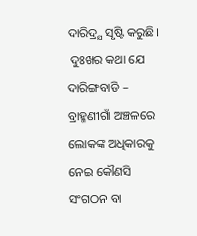ଦାରିଦ୍ର୍ଯ ସୃଷ୍ଟି କରୁଛି।
 ଦୁଃଖର କଥା ଯେ ଦାରିଙ୍ଗବାଡି – ବ୍ରାହ୍ମଣୀଗାଁ ଅଞ୍ଚଳରେ ଲୋକଙ୍କ ଅଧିକାରକୁ ନେଇ କୌଣସି ସଂଗଠନ ବା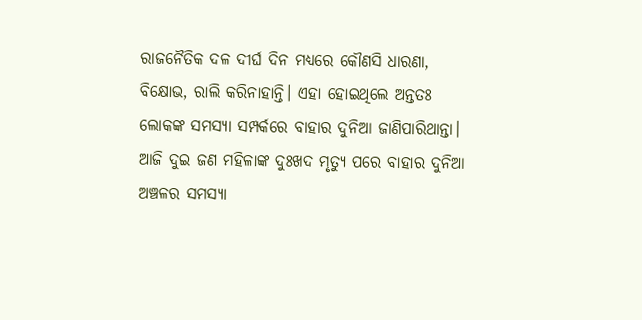ରାଜନୈତିକ ଦଳ ଦୀର୍ଘ ଦିନ ମଧ୍ୟରେ କୌଣସି ଧାରଣା, ବିକ୍ଷୋଭ, ରାଲି କରିନାହାନ୍ତି। ଏହା ହୋଇଥିଲେ ଅନ୍ତତଃ ଲୋକଙ୍କ ସମସ୍ଯା ସମ୍ପର୍କରେ ବାହାର ଦୁନିଆ ଜାଣିପାରିଥାନ୍ତା। ଆଜି ଦୁଇ ଜଣ ମହିଳାଙ୍କ ଦୁଃଖଦ ମୃତ୍ୟୁ ପରେ ବାହାର ଦୁନିଆ ଅଞ୍ଚଳର ସମସ୍ଯା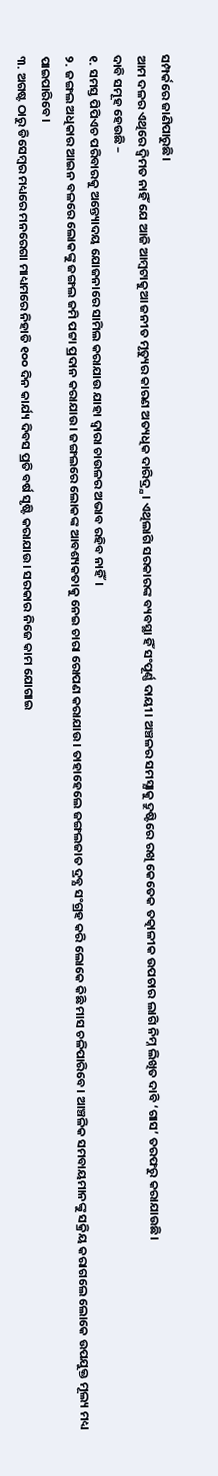ସମ୍ପର୍କରେ ଜାଣିପାରୁଛି।
ଆମ ଦଳର ଏଥିରେ ଦ୍ଵିମତ ନାହିଁ ଯେ ଆଜି ଆମ୍ବଟାକୁଆ ଜନୀତ ମୃତ୍ୟୁର କାରଣ ଅତ୍ୟଧିକ ଦାରିଦ୍ର୍ଯ। ଏଥିଲାଗି ସରକାରଙ୍କ ବ୍ୟବସ୍ଥା ହିଁ ସଂପୂର୍ଣ୍ଣ ଦାୟୀ। ଅଞ୍ଚଳର ସମସ୍ଯାକୁ ଦ୍ରୁଷ୍ଟିରେ ରଖି କେତେକ ତତ୍କାଳୀକ ଉପଚାର ଲାଗି ନିମ୍ନ ଲିଖିତ ଦାବି ‘ଗାସ’ ତରଫରୁ କରାଯାଉଛି।
ଦାବି ସମୂହ ହେଉଛି –
୧. ସମସ୍ତ ପିପିଏଚ ପରିବାରକୁ ଅନ୍ତ୍ୟୋଦୟ ଯୋଜନାରେ ସାମିଲ କରାଯାଉ ଯାହା ଦ୍ଵାରା ଚାଉଳର ଅଭାବ ରହିବ ନାହିଁ।
୨. ଜଙ୍ଗଲ ଅଧିକାର ଆଇନ ବଳରେ ଲୋକଙ୍କୁ ଜଙ୍ଗଲ ଜମି ପଟ୍ଟା ପ୍ରଦାନ କରାଯାଉ। ଜଙ୍ଗଲରେ ଲୋକଙ୍କ ଆବଶ୍ୟକତାକୁ ନେଇ ଚାରା ରୋପଣ କରାଯାଉ। ତାହାହେଲେ ଜଙ୍ଗଲଜାତ ଦ୍ରବ୍ଯ ସଂଗ୍ରହ କରି ଲୋକେ କିଛି ମାସ ଚଳିପାରିବେ। ଆଞ୍ଚଳିକ ସମବାୟମାନଙ୍କୁ ସକ୍ରିୟ କରାଗଲେ ଲୋକେ ଉପଯୁକ୍ତ ମୂଲ୍ୟ ମଧ୍ୟ ପାଇପାରିବେ।
୩. ଅଗଷ୍ଟ ଠାରୁ ଡିସେମ୍ବର ମଧ୍ୟରେ ମନରେଗା ମାଧ୍ୟମରେ ନିହାତି ୧୦୦ ଦିନ କାର୍ଯ୍ୟ ଦିବସ ପ୍ରତି ବର୍ଷ ସୃଷ୍ଟି କରାଯାଉ। ସରକାର ନିଜେ କାମ ଯୋଗାଇ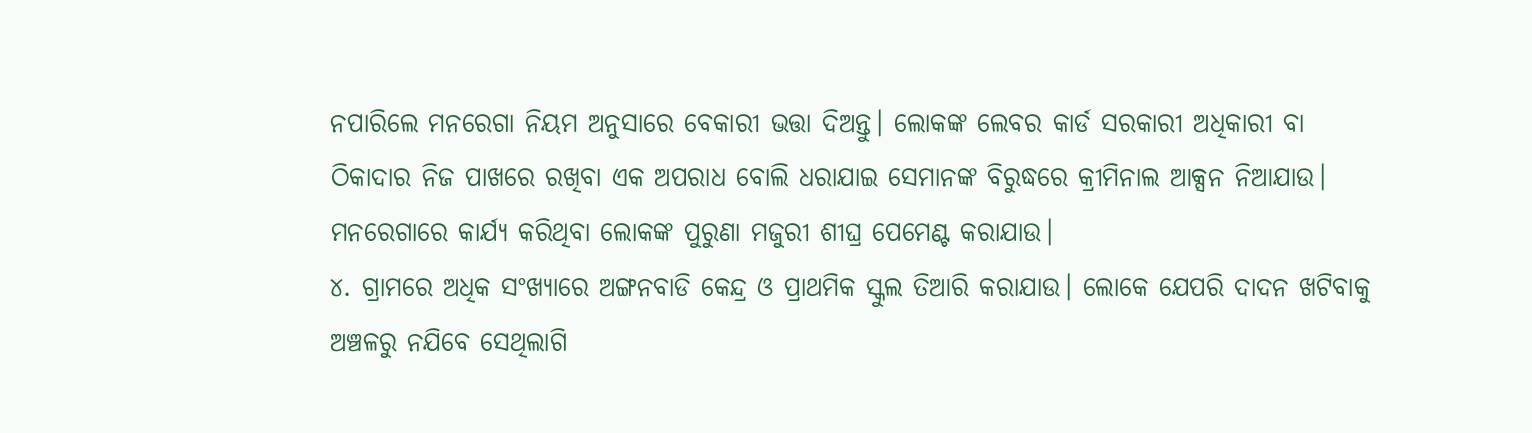ନପାରିଲେ ମନରେଗା ନିୟମ ଅନୁସାରେ ବେକାରୀ ଭତ୍ତା ଦିଅନ୍ତୁ। ଲୋକଙ୍କ ଲେବର କାର୍ଡ ସରକାରୀ ଅଧିକାରୀ ବା ଠିକାଦାର ନିଜ ପାଖରେ ରଖିବା ଏକ ଅପରାଧ ବୋଲି ଧରାଯାଇ ସେମାନଙ୍କ ବିରୁଦ୍ଧରେ କ୍ରୀମିନାଲ ଆକ୍ସନ ନିଆଯାଉ। ମନରେଗାରେ କାର୍ଯ୍ୟ କରିଥିବା ଲୋକଙ୍କ ପୁରୁଣା ମଜୁରୀ ଶୀଘ୍ର ପେମେଣ୍ଟ କରାଯାଉ।
୪. ଗ୍ରାମରେ ଅଧିକ ସଂଖ୍ଯାରେ ଅଙ୍ଗନବାଡି କେନ୍ଦ୍ର ଓ ପ୍ରାଥମିକ ସ୍କୁଲ ତିଆରି କରାଯାଉ। ଲୋକେ ଯେପରି ଦାଦନ ଖଟିବାକୁ ଅଞ୍ଚଳରୁ ନଯିବେ ସେଥିଲାଗି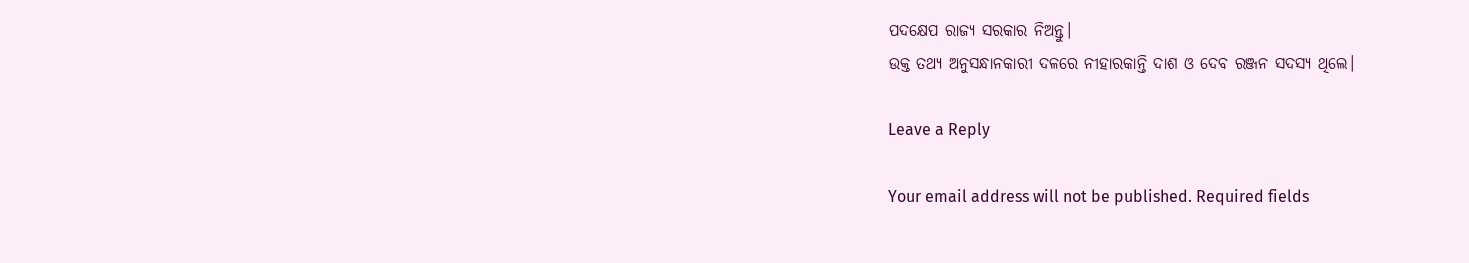ପଦକ୍ଷେପ ରାଜ୍ୟ ସରକାର ନିଅନ୍ତୁ।
ଉକ୍ତ ତଥ୍ୟ ଅନୁସନ୍ଧାନକାରୀ ଦଳରେ ନୀହାରକାନ୍ତି ଦାଶ ଓ ଦେବ ରଞ୍ଜନ ସଦସ୍ୟ ଥିଲେ।

Leave a Reply

Your email address will not be published. Required fields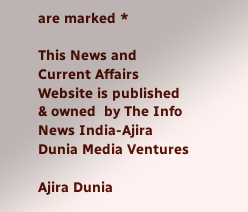are marked *

This News and Current Affairs Website is published & owned  by The Info News India-Ajira Dunia Media Ventures

Ajira Dunia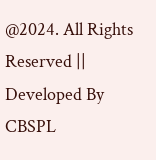@2024. All Rights Reserved || Developed By CBSPL